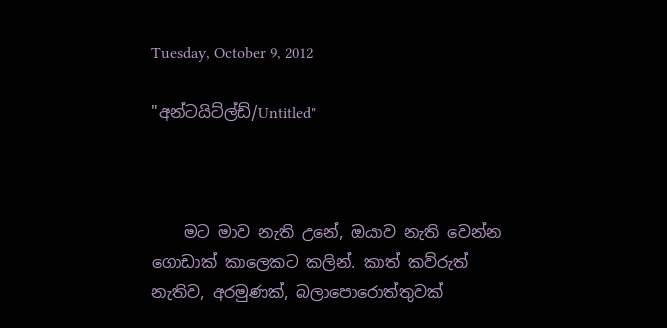Tuesday, October 9, 2012

"අන්ටයිට්ල්ඩ්/Untitled"



    මට මාව නැති උනේ, ඔයාව නැති වෙන්න ගොඩාක් කාලෙකට කලින්. කාත් කව්රුත් නැතිව, අරමුණක්, බලාපොරොත්තුවක්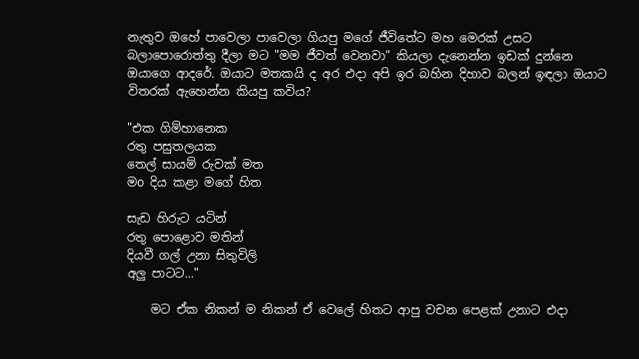නැතුව ඔහේ පාවෙලා පාවෙලා ගියපු මගේ ජීවිතේට මහ මෙරක් උසට බලාපොරොත්තු දීලා මට "මම ජීවත් වෙනවා" කියලා දැනෙන්න ඉඩක් දුන්නෙ ඔයාගෙ ආදරේ. ඔයාට මතකයි ද අර එදා අපි ඉර බහින දිහාව බලන් ඉඳලා ඔයාට විතරක් ඇහෙන්න කියපු කවිය?

"එක ගිම්හානෙක
රතු පසුතලයක
තෙල් සායම් රුවක් මත
මo දිය කළා මගේ හිත

සැඩ හිරුට යටින්
රතු පොළොව මතින්
දියවී ගල් උනා සිතුවිලි
අලු පාටට..."

    මට ඒක නිකන් ම නිකන් ඒ වෙලේ හිතට ආපු වචන පෙළක් උනාට එදා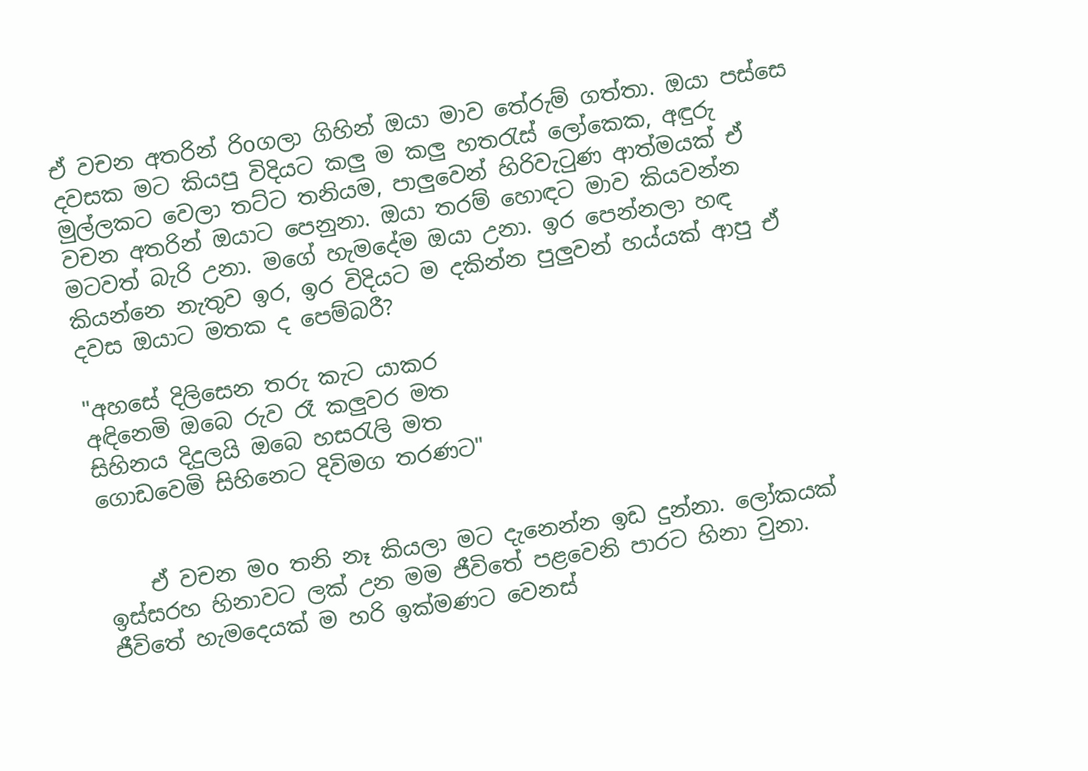ඒ වචන අතරින් රිoගලා ගිහින් ඔයා මාව තේරුම් ගත්තා. ඔයා පස්සෙ දවසක මට කියපු විදියට කලු ම කලු හතරැස් ලෝකෙක, අඳුරු මුල්ලකට වෙලා තට්ට තනියම, පාලුවෙන් හිරිවැටුණ ආත්මයක් ඒ වචන අතරින් ඔයාට පෙනුනා. ඔයා තරම් හොඳට මාව කියවන්න මටවත් බැරි උනා. මගේ හැමදේම ඔයා උනා. ඉර පෙන්නලා හඳ කියන්නෙ නැතුව ඉර, ඉර විදියට ම දකින්න පුලුවන් හය්යක් ආපු ඒ දවස ඔයාට මතක ද පෙම්බරී?

"අහසේ දිලිසෙන තරු කැට යාකර
අඳිනෙමි ඔබෙ රුව රෑ කලුවර මත
සිහිනය දිදුලයි ඔබෙ හසරැලි මත
ගොඩවෙමි සිහිනෙට දිවිමග තරණට"


    ඒ වචන මo තනි නෑ කියලා මට දැනෙන්න ඉඩ දුන්නා. ලෝකයක් ඉස්සරහ හිනාවට ලක් උන මම ජීවිතේ පළවෙනි පාරට හිනා වුනා. ජීවිතේ හැමදෙයක් ම හරි ඉක්මණට වෙනස්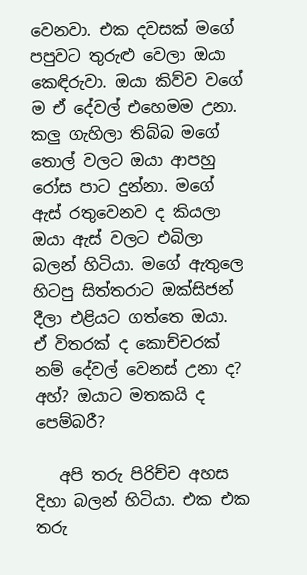වෙනවා. එක දවසක් මගේ පපුවට තුරුළු වෙලා ඔයා කෙඳිරුවා. ඔයා කිව්ව වගේ ම ඒ දේවල් එහෙමම උනා. කලු ගැහිලා තිබ්බ මගේ තොල් වලට ඔයා ආපහු රෝස පාට දුන්නා. මගේ ඇස් රතුවෙනව ද කියලා ඔයා ඇස් වලට එබිලා බලන් හිටියා. මගේ ඇතුලෙ හිටපු සිත්තරාට ඔක්සිජන් දීලා එළියට ගත්තෙ ඔයා. ඒ විතරක් ද කොච්චරක් නම් දේවල් වෙනස් උනා ද? අහ්? ඔයාට මතකයි ද පෙම්බරී?

   අපි තරු පිරිච්ච අහස දිහා බලන් හිටියා. එක එක තරු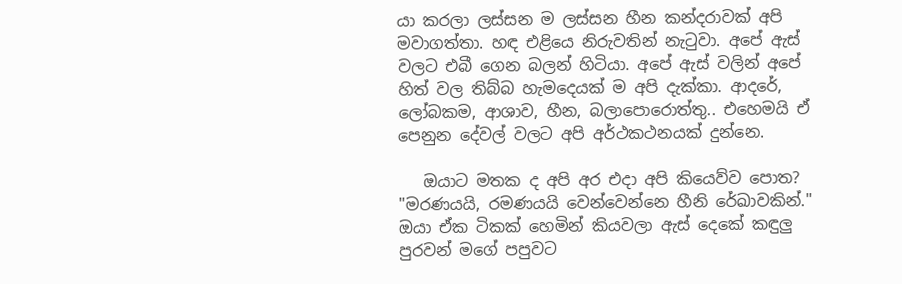යා කරලා ලස්සන ම ලස්සන හීන කන්දරාවක් අපි මවාගත්තා. හඳ එළියෙ නිරුවතින් නැටුවා. අපේ ඇස් වලට එබී ගෙන බලන් හිටියා. අපේ ඇස් වලින් අපේ හිත් වල තිබ්බ හැමදෙයක් ම අපි දැක්කා. ආදරේ, ලෝබකම, ආශාව, හීන, බලාපොරොත්තු.. එහෙමයි ඒ පෙනුන දේවල් වලට අපි අර්ථකථනයක් දුන්නෙ.

   ඔයාට මතක ද අපි අර එදා අපි කියෙව්ව පොත? "මරණයයි, රමණයයි වෙන්වෙන්නෙ හීනි රේඛාවකින්." ඔයා ඒක ටිකක් හෙමින් කියවලා ඇස් දෙකේ කඳුලු පුරවන් මගේ පපුවට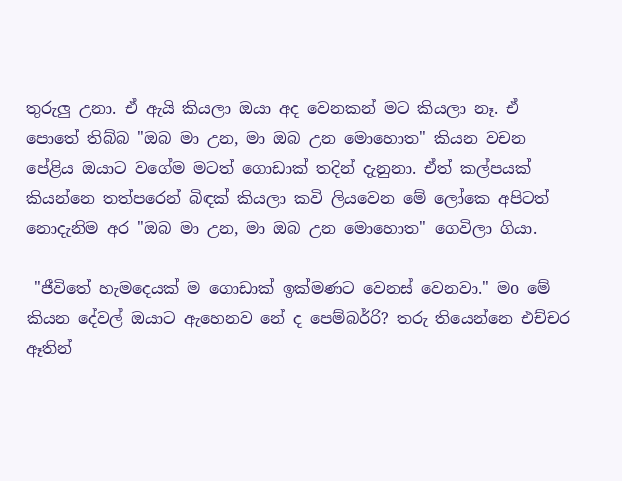තුරුලු උනා. ඒ ඇයි කියලා ඔයා අද වෙනකන් මට කියලා නෑ. ඒ පොතේ තිබ්බ "ඔබ මා උන, මා ඔබ උන මොහොත" කියන වචන පේළිය ඔයාට වගේම මටත් ගොඩාක් තදින් දැනුනා. ඒත් කල්පයක් කියන්නෙ තත්පරෙන් බිඳක් කියලා කවි ලියවෙන මේ ලෝකෙ අපිටත් නොදැනිම අර "ඔබ මා උන, මා ඔබ උන මොහොත" ගෙවිලා ගියා.

 "ජීවිතේ හැමදෙයක් ම ගොඩාක් ඉක්මණට වෙනස් වෙනවා." මo මේ කියන දේවල් ඔයාට ඇහෙනව නේ ද පෙම්බර්‍රි? තරු තියෙන්නෙ එච්චර ඈතින්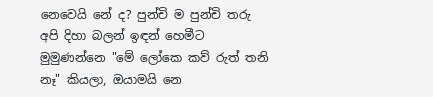නෙවෙයි නේ ද? පුන්චි ම පුන්චි තරු අපි දිහා බලන් ඉඳන් හෙමීට මුමුණන්නෙ "මේ ලෝකෙ කව් රුත් තනි නෑ" කියලා, ඔයාමයි නෙ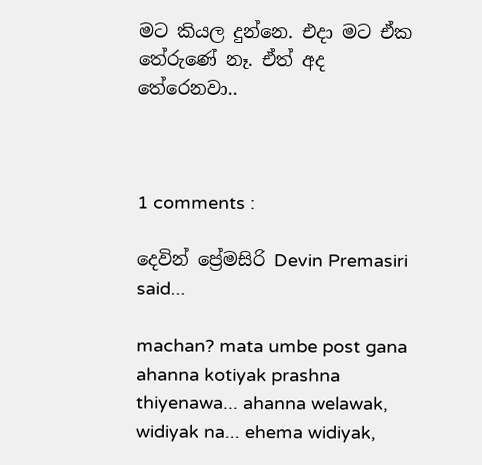මට කියල දුන්නෙ. එදා මට ඒක තේරුණේ නෑ. ඒත් අද තේරෙනවා..



1 comments :

දෙවින් ප්‍රේමසිරි Devin Premasiri said...

machan? mata umbe post gana ahanna kotiyak prashna thiyenawa... ahanna welawak, widiyak na... ehema widiyak,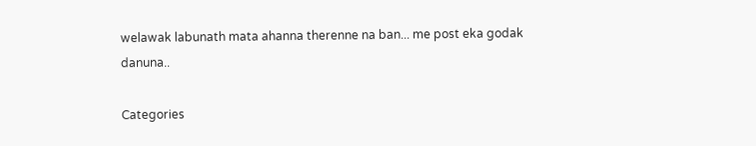welawak labunath mata ahanna therenne na ban... me post eka godak danuna..

Categories